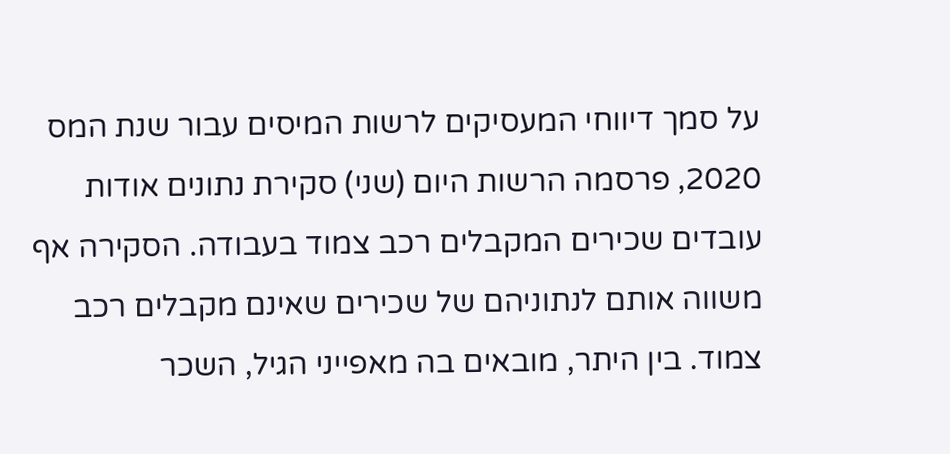על סמך דיווחי המעסיקים לרשות המיסים עבור שנת המס 2020, פרסמה הרשות היום (שני) סקירת נתונים אודות עובדים שכירים המקבלים רכב צמוד בעבודה. הסקירה אף משווה אותם לנתוניהם של שכירים שאינם מקבלים רכב צמוד. בין היתר, מובאים בה מאפייני הגיל, השכר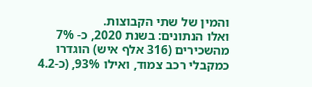והמין של שתי הקבוצות.
ואלו הנתונים: בשנת 2020, כ- 7% מהשכירים (316 אלף איש) הוגדרו כמקבלי רכב צמוד, ואילו 93%, (כ-4.2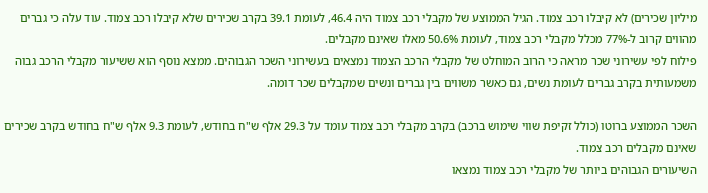מיליון שכירים) לא קיבלו רכב צמוד. הגיל הממוצע של מקבלי רכב צמוד היה 46.4, לעומת 39.1 בקרב שכירים שלא קיבלו רכב צמוד. עוד עלה כי גברים מהווים קרוב ל-77% מכלל מקבלי רכב צמוד, לעומת 50.6% מאלו שאינם מקבלים.
פילוח לפי עשירוני שכר מראה כי הרוב המוחלט של מקבלי הרכב הצמוד נמצאים בעשירוני השכר הגבוהים. ממצא נוסף הוא ששיעור מקבלי הרכב גבוה משמעותית בקרב גברים לעומת נשים, גם כאשר משווים בין גברים ונשים שמקבלים שכר דומה.

השכר הממוצע ברוטו (כולל זקיפת שווי שימוש ברכב) בקרב מקבלי רכב צמוד עומד על 29.3 אלף ש"ח בחודש, לעומת 9.3 אלף ש"ח בחודש בקרב שכירים שאינם מקבלים רכב צמוד.
השיעורים הגבוהים ביותר של מקבלי רכב צמוד נמצאו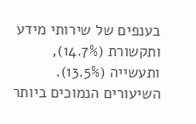בענפים של שירותי מידע ותקשורת (14.7%), ותעשייה (13.5%). השיעורים הנמוכים ביותר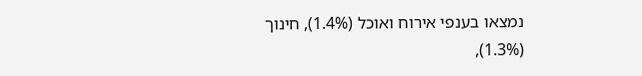נמצאו בענפי אירוח ואוכל (1.4%), חינוך (1.3%),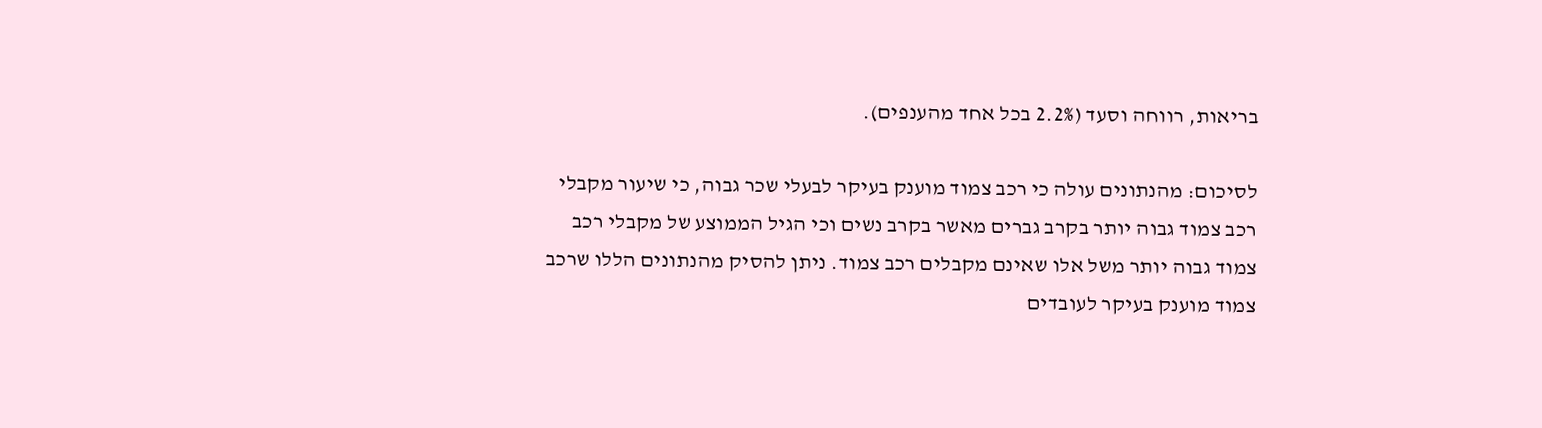בריאות, רווחה וסעד (2.2% בכל אחד מהענפים).

לסיכום: מהנתונים עולה כי רכב צמוד מוענק בעיקר לבעלי שכר גבוה, כי שיעור מקבלי רכב צמוד גבוה יותר בקרב גברים מאשר בקרב נשים וכי הגיל הממוצע של מקבלי רכב צמוד גבוה יותר משל אלו שאינם מקבלים רכב צמוד. ניתן להסיק מהנתונים הללו שרכב צמוד מוענק בעיקר לעובדים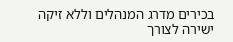בכירים מדרג המנהלים וללא זיקה ישירה לצורך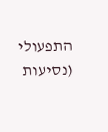התפעולי (נסיעות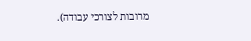מרובות לצורכי עבודה).